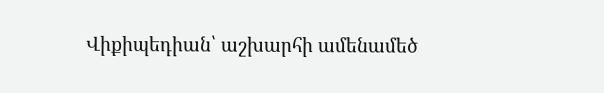Վիքիպեդիան՝ աշխարհի ամենամեծ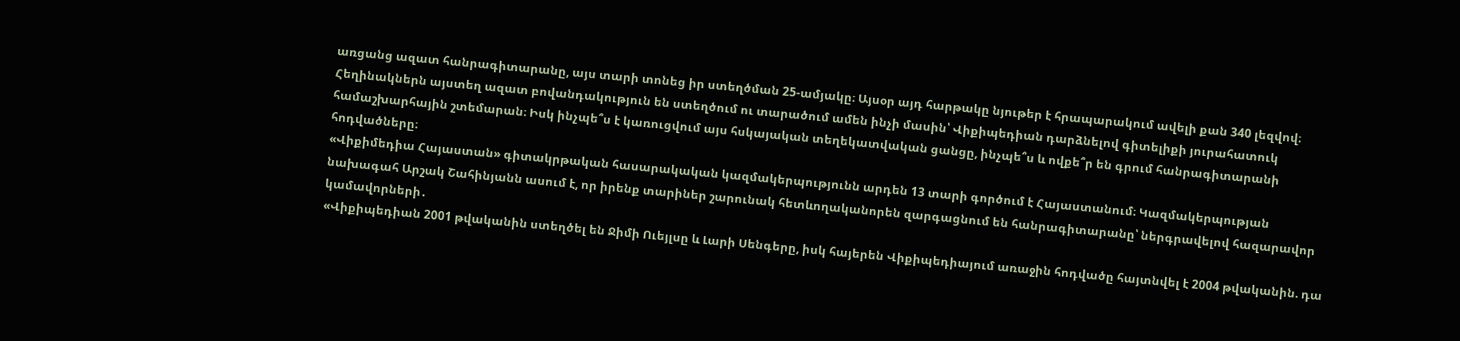առցանց ազատ հանրագիտարանը, այս տարի տոնեց իր ստեղծման 25-ամյակը։ Այսօր այդ հարթակը նյութեր է հրապարակում ավելի քան 340 լեզվով։ Հեղինակներն այստեղ ազատ բովանդակություն են ստեղծում ու տարածում ամեն ինչի մասին՝ Վիքիպեդիան դարձնելով գիտելիքի յուրահատուկ համաշխարհային շտեմարան։ Իսկ ինչպե՞ս է կառուցվում այս հսկայական տեղեկատվական ցանցը, ինչպե՞ս և ովքե՞ր են գրում հանրագիտարանի հոդվածները։
«Վիքիմեդիա Հայաստան» գիտակրթական հասարակական կազմակերպությունն արդեն 13 տարի գործում է Հայաստանում։ Կազմակերպության նախագահ Արշակ Շահինյանն ասում է, որ իրենք տարիներ շարունակ հետևողականորեն զարգացնում են հանրագիտարանը՝ ներգրավելով հազարավոր կամավորների․
«Վիքիպեդիան 2001 թվականին ստեղծել են Ջիմի Ուեյլսը և Լարի Սենգերը, իսկ հայերեն Վիքիպեդիայում առաջին հոդվածը հայտնվել է 2004 թվականին. դա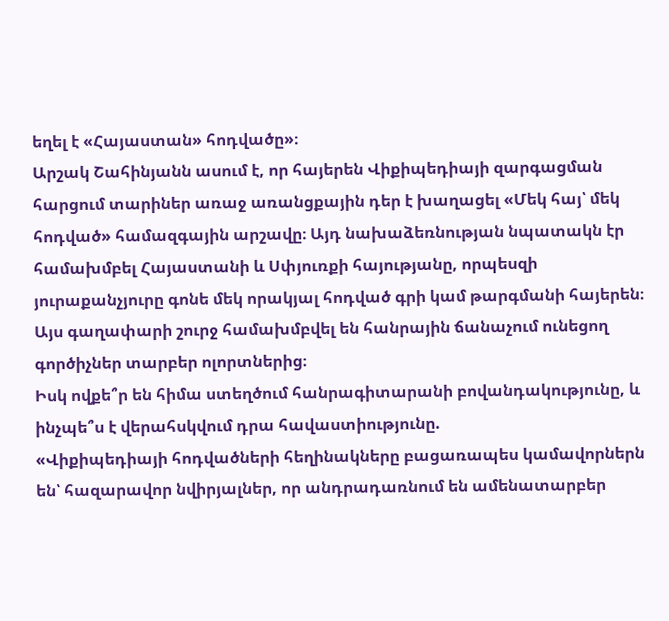եղել է «Հայաստան» հոդվածը»։
Արշակ Շահինյանն ասում է, որ հայերեն Վիքիպեդիայի զարգացման հարցում տարիներ առաջ առանցքային դեր է խաղացել «Մեկ հայ՝ մեկ հոդված» համազգային արշավը։ Այդ նախաձեռնության նպատակն էր համախմբել Հայաստանի և Սփյուռքի հայությանը, որպեսզի յուրաքանչյուրը գոնե մեկ որակյալ հոդված գրի կամ թարգմանի հայերեն։ Այս գաղափարի շուրջ համախմբվել են հանրային ճանաչում ունեցող գործիչներ տարբեր ոլորտներից։
Իսկ ովքե՞ր են հիմա ստեղծում հանրագիտարանի բովանդակությունը, և ինչպե՞ս է վերահսկվում դրա հավաստիությունը.
«Վիքիպեդիայի հոդվածների հեղինակները բացառապես կամավորներն են՝ հազարավոր նվիրյալներ, որ անդրադառնում են ամենատարբեր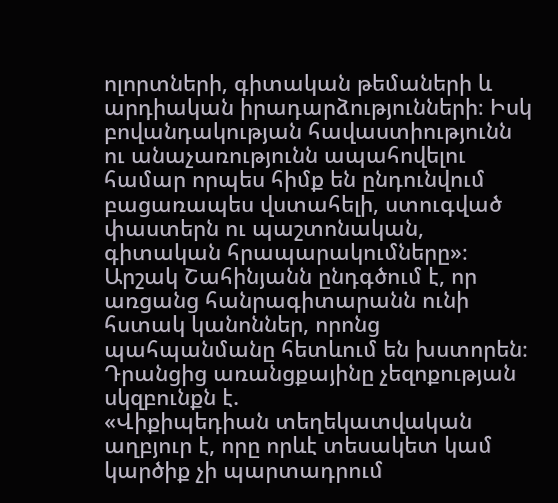ոլորտների, գիտական թեմաների և արդիական իրադարձությունների։ Իսկ բովանդակության հավաստիությունն ու անաչառությունն ապահովելու համար որպես հիմք են ընդունվում բացառապես վստահելի, ստուգված փաստերն ու պաշտոնական, գիտական հրապարակումները»։
Արշակ Շահինյանն ընդգծում է, որ առցանց հանրագիտարանն ունի հստակ կանոններ, որոնց պահպանմանը հետևում են խստորեն։ Դրանցից առանցքայինը չեզոքության սկզբունքն է.
«Վիքիպեդիան տեղեկատվական աղբյուր է, որը որևէ տեսակետ կամ կարծիք չի պարտադրում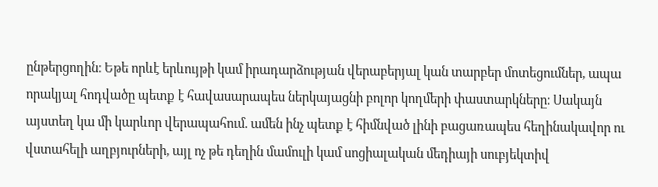ընթերցողին։ Եթե որևէ երևույթի կամ իրադարձության վերաբերյալ կան տարբեր մոտեցումներ, ապա որակյալ հոդվածը պետք է հավասարապես ներկայացնի բոլոր կողմերի փաստարկները։ Սակայն այստեղ կա մի կարևոր վերապահում. ամեն ինչ պետք է հիմնված լինի բացառապես հեղինակավոր ու վստահելի աղբյուրների, այլ ոչ թե դեղին մամուլի կամ սոցիալական մեդիայի սուբյեկտիվ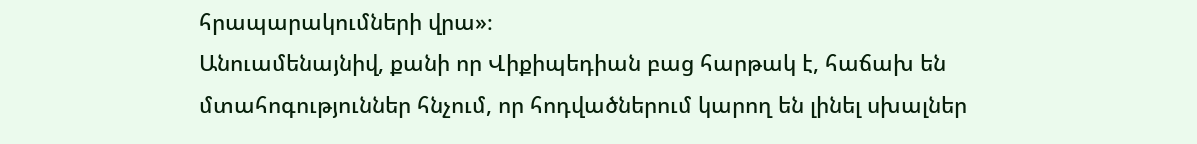հրապարակումների վրա»։
Անուամենայնիվ, քանի որ Վիքիպեդիան բաց հարթակ է, հաճախ են մտահոգություններ հնչում, որ հոդվածներում կարող են լինել սխալներ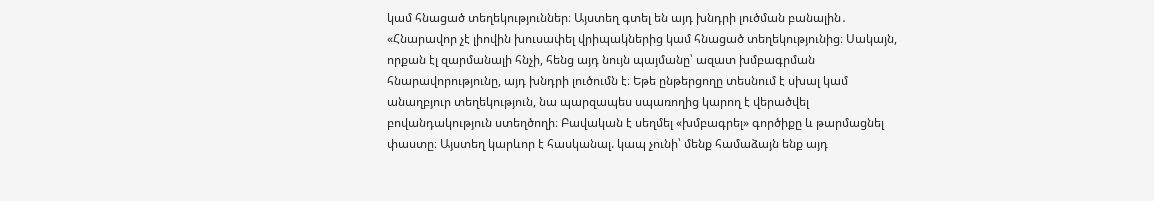կամ հնացած տեղեկություններ։ Այստեղ գտել են այդ խնդրի լուծման բանալին․
«Հնարավոր չէ լիովին խուսափել վրիպակներից կամ հնացած տեղեկությունից։ Սակայն, որքան էլ զարմանալի հնչի, հենց այդ նույն պայմանը՝ ազատ խմբագրման հնարավորությունը, այդ խնդրի լուծումն է։ Եթե ընթերցողը տեսնում է սխալ կամ անաղբյուր տեղեկություն, նա պարզապես սպառողից կարող է վերածվել բովանդակություն ստեղծողի։ Բավական է սեղմել «խմբագրել» գործիքը և թարմացնել փաստը։ Այստեղ կարևոր է հասկանալ. կապ չունի՝ մենք համաձայն ենք այդ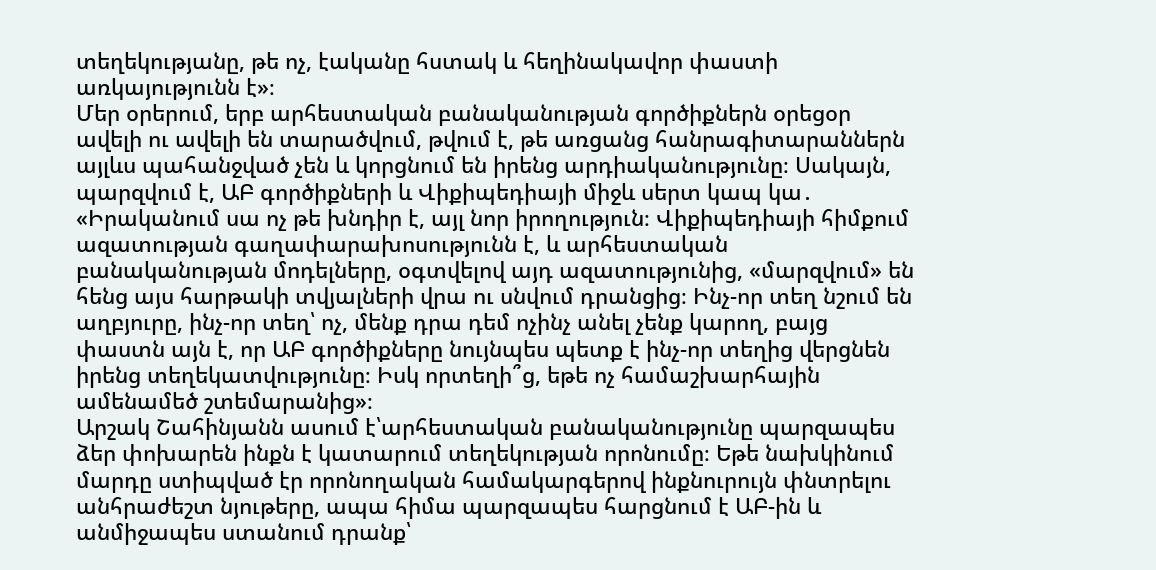տեղեկությանը, թե ոչ, էականը հստակ և հեղինակավոր փաստի առկայությունն է»։
Մեր օրերում, երբ արհեստական բանականության գործիքներն օրեցօր ավելի ու ավելի են տարածվում, թվում է, թե առցանց հանրագիտարաններն այլևս պահանջված չեն և կորցնում են իրենց արդիականությունը։ Սակայն, պարզվում է, ԱԲ գործիքների և Վիքիպեդիայի միջև սերտ կապ կա․
«Իրականում սա ոչ թե խնդիր է, այլ նոր իրողություն։ Վիքիպեդիայի հիմքում ազատության գաղափարախոսությունն է, և արհեստական բանականության մոդելները, օգտվելով այդ ազատությունից, «մարզվում» են հենց այս հարթակի տվյալների վրա ու սնվում դրանցից։ Ինչ-որ տեղ նշում են աղբյուրը, ինչ-որ տեղ՝ ոչ, մենք դրա դեմ ոչինչ անել չենք կարող, բայց փաստն այն է, որ ԱԲ գործիքները նույնպես պետք է ինչ-որ տեղից վերցնեն իրենց տեղեկատվությունը։ Իսկ որտեղի՞ց, եթե ոչ համաշխարհային ամենամեծ շտեմարանից»։
Արշակ Շահինյանն ասում է՝արհեստական բանականությունը պարզապես ձեր փոխարեն ինքն է կատարում տեղեկության որոնումը։ Եթե նախկինում մարդը ստիպված էր որոնողական համակարգերով ինքնուրույն փնտրելու անհրաժեշտ նյութերը, ապա հիմա պարզապես հարցնում է ԱԲ-ին և անմիջապես ստանում դրանք՝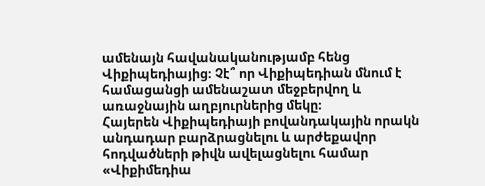ամենայն հավանականությամբ հենց Վիքիպեդիայից։ Չէ՞ որ Վիքիպեդիան մնում է համացանցի ամենաշատ մեջբերվող և առաջնային աղբյուրներից մեկը։
Հայերեն Վիքիպեդիայի բովանդակային որակն անդադար բարձրացնելու և արժեքավոր հոդվածների թիվն ավելացնելու համար «Վիքիմեդիա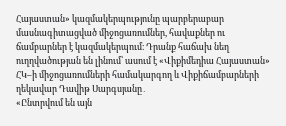Հայաստան» կազմակերպությունը պարբերաբար մասնագիտացված միջոցառումներ, հավաքներ ու ճամբարներ է կազմակերպում։ Դրանք հաճախ նեղ ուղղվածության են լինում՝ ասում է «Վիքիմեդիա Հայաստան» ՀԿ–ի միջոցառումների համակարգող և Վիքիճամբարների ղեկավար Դավիթ Սարգսյանը․
«Ընտրվում են այն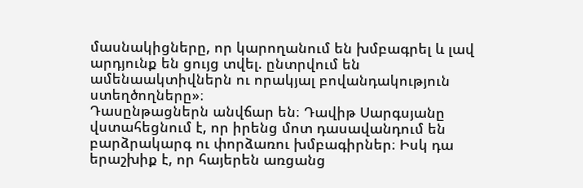մասնակիցները, որ կարողանում են խմբագրել և լավ արդյունք են ցույց տվել. ընտրվում են ամենաակտիվներն ու որակյալ բովանդակություն ստեղծողները»։
Դասընթացներն անվճար են։ Դավիթ Սարգսյանը վստահեցնում է, որ իրենց մոտ դասավանդում են բարձրակարգ ու փորձառու խմբագիրներ։ Իսկ դա երաշխիք է, որ հայերեն առցանց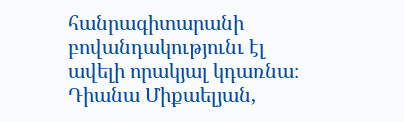հանրագիտարանի բովանդակությունւ էլ ավելի որակյալ կդառնա։
Դիանա Միքաելյան,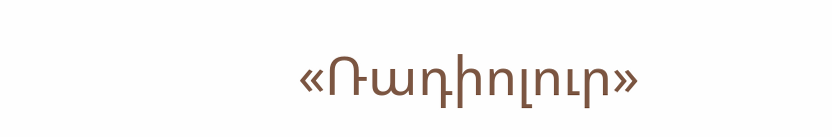«Ռադիոլուր»